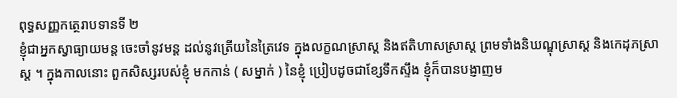ពុទ្ធសញ្ញកត្ថេរាបទានទី ២
ខ្ញុំជាអ្នកស្វាធ្យាយមន្ត ចេះចាំនូវមន្ត ដល់នូវត្រើយនៃត្រៃវេទ ក្នុងលក្ខណស្រាស្ត និងឥតិហាសស្រាស្ត ព្រមទាំងនិឃណ្ឌុស្រាស្ត និងកេដុភស្រាស្ត ។ ក្នុងកាលនោះ ពួកសិស្សរបស់ខ្ញុំ មកកាន់ ( សម្នាក់ ) នៃខ្ញុំ ប្រៀបដូចជាខ្សែទឹកស្ទឹង ខ្ញុំក៏បានបង្ញាញម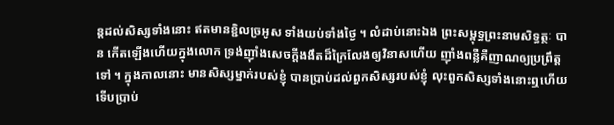ន្តដល់សិស្សទាំងនោះ ឥតមានខ្ជិលច្រអូស ទាំងយប់ទាំងថ្ងៃ ។ លំដាប់នោះឯង ព្រះសម្ពុទ្ធព្រះនាមសិទ្ធត្ថៈ បាន កើតឡើងហើយក្នុងលោក ទ្រង់ញ៉ាំងសេចក្តីងងឹតដ៏ក្រៃលែងឲ្យវិនាសហើយ ញ៉ាំងពន្លឺគឺញាណឲ្យប្រព្រឹត្តទៅ ។ ក្នុងកាលនោះ មានសិស្សម្នាក់របស់ខ្ញុំ បានប្រាប់ដល់ពួកសិស្សរបស់ខ្ញុំ លុះពួកសិស្សទាំងនោះឮហើយ ទើបប្រាប់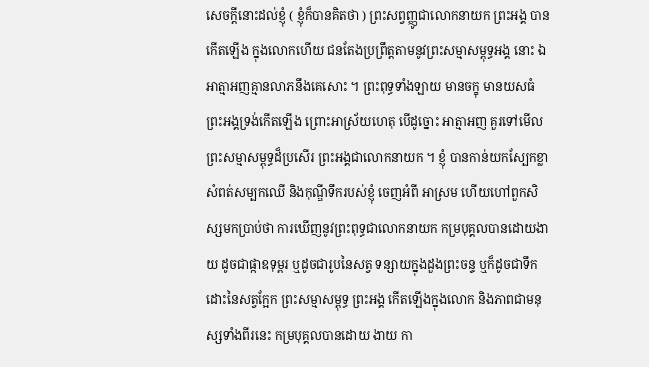សេចក្តីនោះដល់ខ្ញុំ ( ខ្ញុំក៏បានគិតថា ) ព្រះសព្វញ្ញូជាលោកនាយក ព្រះអង្គ បានកើតឡើង ក្នុងលោកហើយ ជនតែងប្រព្រឹត្តតាមនូវព្រះសម្មាសម្ពុទ្ធអង្គ នោះ ឯអាត្មាអញគ្មានលាភនឹងគេសោះ ។ ព្រះពុទ្ធទាំងឡាយ មានចក្ខុ មានយសធំ ព្រះអង្គទ្រង់កើតឡើង ព្រោះអាស្រ័យហេតុ បើដូច្នោះ អាត្មាអញ គួរទៅមើល ព្រះសម្មាសម្ពុទ្ធដ៏ប្រសើរ ព្រះអង្គជាលោកនាយក ។ ខ្ញុំ បានកាន់យកស្បែកខ្លា សំពត់សម្បកឈើ និងកុណ្ឌីទឹករបស់ខ្ញុំ ចេញអំពី អាស្រម ហើយហៅពួកសិស្សមកប្រាប់ថា ការឃើញនូវព្រះពុទ្ធជាលោកនាយក កម្របុគ្គលបានដោយងាយ ដូចជាផ្កាឧទុម្ពរ ឬដូចជារូបនៃសត្វ ទន្សាយក្នុងដួងព្រះចន្ទ ឬក៏ដូចជាទឹកដោះនៃសត្វក្អែក ព្រះសម្មាសម្ពុទ្ធ ព្រះអង្គ កើតឡើងក្នុងលោក និងភាពជាមនុស្សទាំងពីរនេះ កម្របុគ្គលបានដោយ ងាយ កា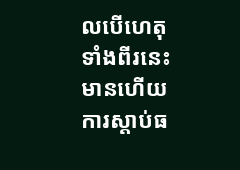លបើហេតុទាំងពីរនេះមានហើយ ការស្តាប់ធ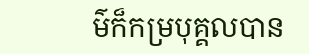ម៌ក៏កម្របុគ្គលបាន